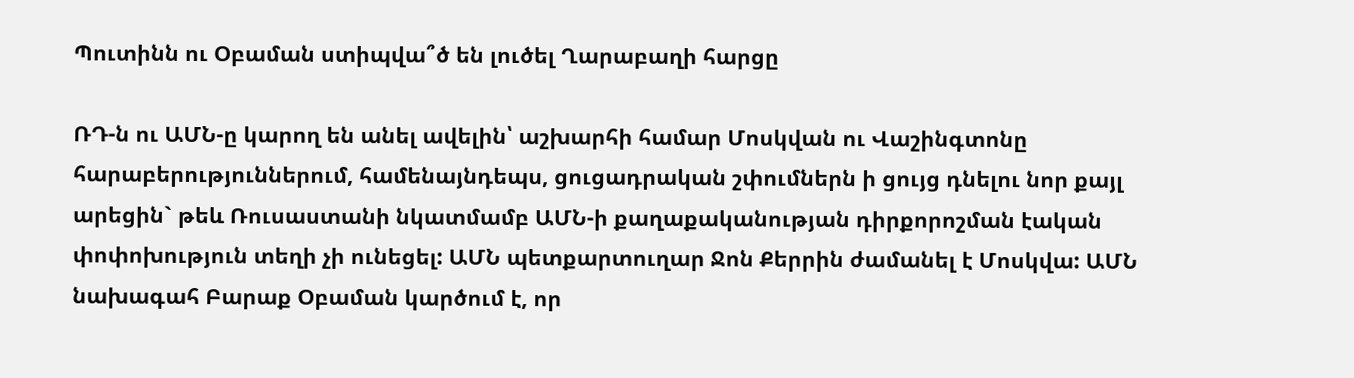Պուտինն ու Օբաման ստիպվա՞ծ են լուծել Ղարաբաղի հարցը

ՌԴ-ն ու ԱՄՆ-ը կարող են անել ավելին՝ աշխարհի համար Մոսկվան ու Վաշինգտոնը հարաբերություններում, համենայնդեպս, ցուցադրական շփումներն ի ցույց դնելու նոր քայլ արեցին` թեև Ռուսաստանի նկատմամբ ԱՄՆ-ի քաղաքականության դիրքորոշման էական փոփոխություն տեղի չի ունեցել: ԱՄՆ պետքարտուղար Ջոն Քերրին ժամանել է Մոսկվա: ԱՄՆ նախագահ Բարաք Օբաման կարծում է, որ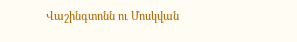Վաշինգտոնն ու Մոսկվան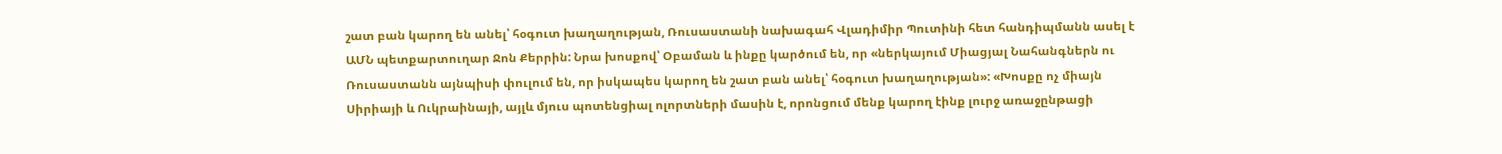շատ բան կարող են անել՝ հօգուտ խաղաղության, Ռուսաստանի նախագահ Վլադիմիր Պուտինի հետ հանդիպմանն ասել է ԱՄՆ պետքարտուղար Ջոն Քերրին: Նրա խոսքով՝ Օբաման և ինքը կարծում են, որ «ներկայում Միացյալ Նահանգներն ու Ռուսաստանն այնպիսի փուլում են, որ իսկապես կարող են շատ բան անել՝ հօգուտ խաղաղության»: «Խոսքը ոչ միայն Սիրիայի և Ուկրաինայի, այլև մյուս պոտենցիալ ոլորտների մասին է, որոնցում մենք կարող էինք լուրջ առաջընթացի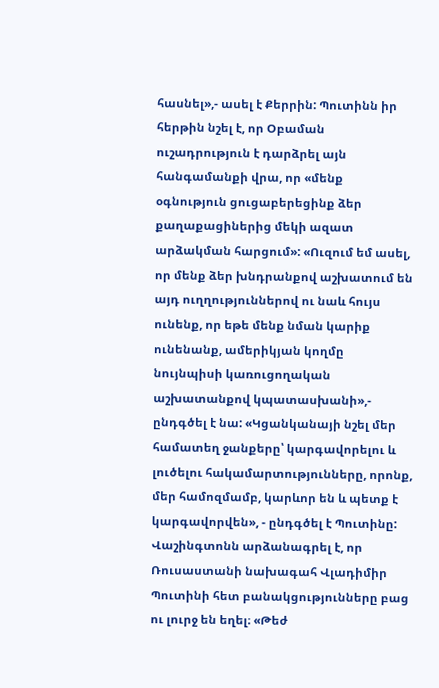հասնել»,- ասել է Քերրին: Պուտինն իր հերթին նշել է, որ Օբաման ուշադրություն է դարձրել այն հանգամանքի վրա, որ «մենք օգնություն ցուցաբերեցինք ձեր քաղաքացիներից մեկի ազատ արձակման հարցում»: «Ուզում եմ ասել, որ մենք ձեր խնդրանքով աշխատում են այդ ուղղություններով ու նաև հույս ունենք, որ եթե մենք նման կարիք ունենանք, ամերիկյան կողմը նույնպիսի կառուցողական աշխատանքով կպատասխանի»,- ընդգծել է նա: «Կցանկանայի նշել մեր համատեղ ջանքերը՝ կարգավորելու և լուծելու հակամարտությունները, որոնք, մեր համոզմամբ, կարևոր են և պետք է կարգավորվեն», - ընդգծել է Պուտինը: Վաշինգտոնն արձանագրել է, որ Ռուսաստանի նախագահ Վլադիմիր Պուտինի հետ բանակցությունները բաց ու լուրջ են եղել։ «Թեժ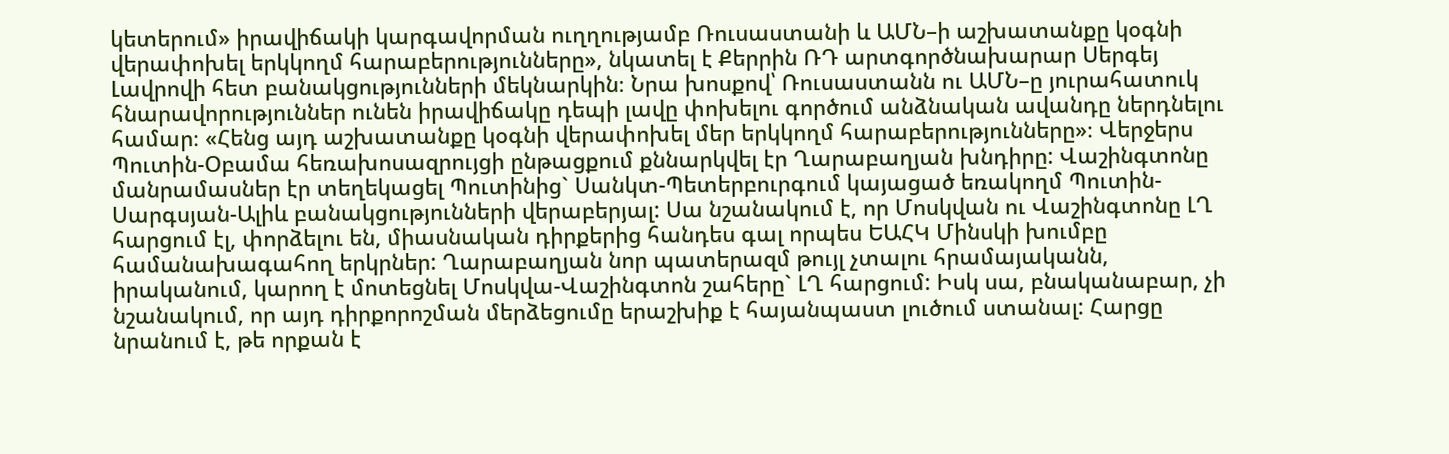կետերում» իրավիճակի կարգավորման ուղղությամբ Ռուսաստանի և ԱՄՆ–ի աշխատանքը կօգնի վերափոխել երկկողմ հարաբերությունները», նկատել է Քերրին ՌԴ արտգործնախարար Սերգեյ Լավրովի հետ բանակցությունների մեկնարկին։ Նրա խոսքով՝ Ռուսաստանն ու ԱՄՆ–ը յուրահատուկ հնարավորություններ ունեն իրավիճակը դեպի լավը փոխելու գործում անձնական ավանդը ներդնելու համար։ «Հենց այդ աշխատանքը կօգնի վերափոխել մեր երկկողմ հարաբերությունները»։ Վերջերս Պուտին-Օբամա հեռախոսազրույցի ընթացքում քննարկվել էր Ղարաբաղյան խնդիրը: Վաշինգտոնը մանրամասներ էր տեղեկացել Պուտինից` Սանկտ-Պետերբուրգում կայացած եռակողմ Պուտին-Սարգսյան-Ալիև բանակցությունների վերաբերյալ: Սա նշանակում է, որ Մոսկվան ու Վաշինգտոնը ԼՂ հարցում էլ, փորձելու են, միասնական դիրքերից հանդես գալ որպես ԵԱՀԿ Մինսկի խումբը համանախագահող երկրներ: Ղարաբաղյան նոր պատերազմ թույլ չտալու հրամայականն, իրականում, կարող է մոտեցնել Մոսկվա-Վաշինգտոն շահերը` ԼՂ հարցում: Իսկ սա, բնականաբար, չի նշանակում, որ այդ դիրքորոշման մերձեցումը երաշխիք է հայանպաստ լուծում ստանալ: Հարցը նրանում է, թե որքան է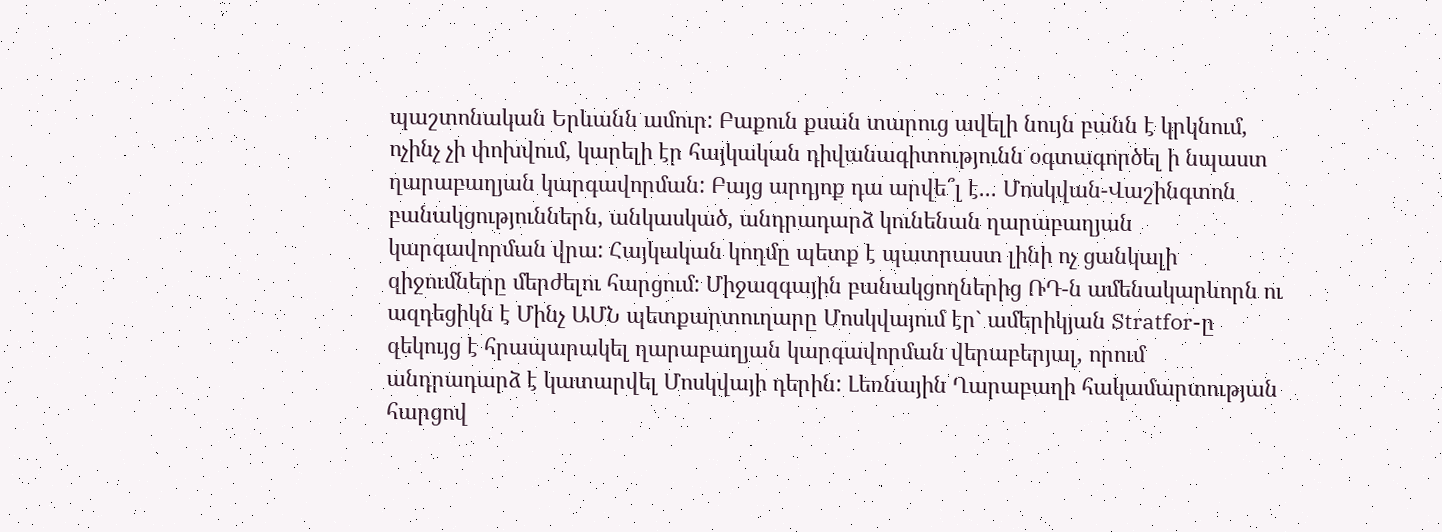պաշտոնական Երևանն ամուր: Բաքուն քսան տարուց ավելի նույն բանն է կրկնում, ոչինչ չի փոխվում, կարելի էր հայկական դիվանագիտությունն օգտագործել ի նպաստ ղարաբաղյան կարգավորման: Բայց արդյոք դա արվե՞լ է... Մոսկվան-Վաշինգտոն բանակցություններն, անկասկած, անդրադարձ կունենան ղարաբաղյան կարգավորման վրա: Հայկական կողմը պետք է պատրաստ լինի ոչ ցանկալի զիջումները մերժելու հարցում: Միջազգային բանակցողներից ՌԴ-ն ամենակարևորն ու ազդեցիկն է Մինչ ԱՄՆ պետքարտուղարը Մոսկվայում էր` ամերիկյան Stratfor-ը զեկույց է հրապարակել ղարաբաղյան կարգավորման վերաբերյալ, որում անդրադարձ է կատարվել Մոսկվայի դերին: Լեռնային Ղարաբաղի հակամարտության հարցով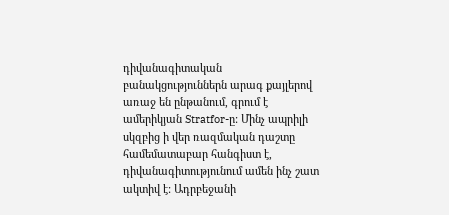դիվանագիտական բանակցություններն արագ քայլերով առաջ են ընթանում, գրում է ամերիկյան Stratfor-ը: Մինչ ապրիլի սկզբից ի վեր ռազմական դաշտը համեմատաբար հանգիստ է, դիվանագիտությունում ամեն ինչ շատ ակտիվ է: Ադրբեջանի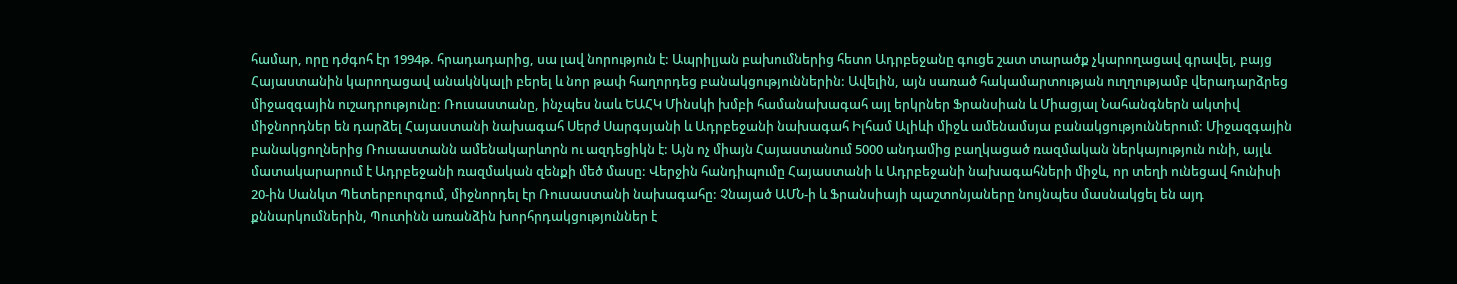համար, որը դժգոհ էր 1994թ. հրադադարից, սա լավ նորություն է: Ապրիլյան բախումներից հետո Ադրբեջանը գուցե շատ տարածք չկարողացավ գրավել, բայց Հայաստանին կարողացավ անակնկալի բերել և նոր թափ հաղորդեց բանակցություններին: Ավելին, այն սառած հակամարտության ուղղությամբ վերադարձրեց միջազգային ուշադրությունը: Ռուսաստանը, ինչպես նաև ԵԱՀԿ Մինսկի խմբի համանախագահ այլ երկրներ Ֆրանսիան և Միացյալ Նահանգներն ակտիվ միջնորդներ են դարձել Հայաստանի նախագահ Սերժ Սարգսյանի և Ադրբեջանի նախագահ Իլհամ Ալիևի միջև ամենամսյա բանակցություններում: Միջազգային բանակցողներից Ռուսաստանն ամենակարևորն ու ազդեցիկն է: Այն ոչ միայն Հայաստանում 5000 անդամից բաղկացած ռազմական ներկայություն ունի, այլև մատակարարում է Ադրբեջանի ռազմական զենքի մեծ մասը: Վերջին հանդիպումը Հայաստանի և Ադրբեջանի նախագահների միջև, որ տեղի ունեցավ հունիսի 20-ին Սանկտ Պետերբուրգում, միջնորդել էր Ռուսաստանի նախագահը: Չնայած ԱՄՆ-ի և Ֆրանսիայի պաշտոնյաները նույնպես մասնակցել են այդ քննարկումներին, Պուտինն առանձին խորհրդակցություններ է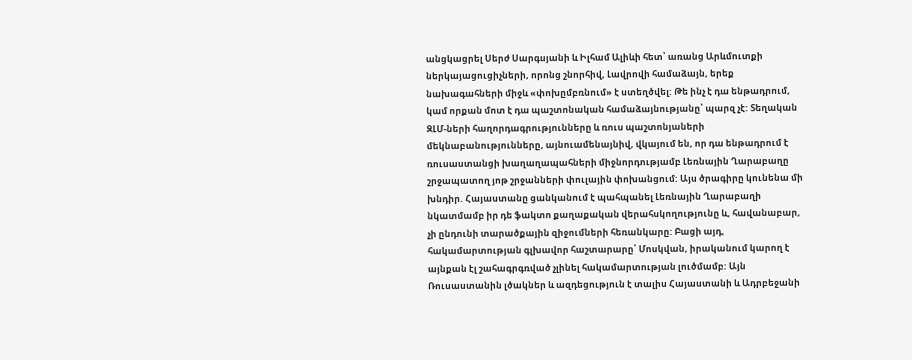անցկացրել Սերժ Սարգսյանի և Իլհամ Ալիևի հետ՝ առանց Արևմուտքի ներկայացուցիչների, որոնց շնորհիվ, Լավրովի համաձայն, երեք նախագահների միջև «փոխըմբռնում» է ստեղծվել: Թե ինչ է դա ենթադրում, կամ որքան մոտ է դա պաշտոնական համաձայնությանը՝ պարզ չէ: Տեղական ԶԼՄ-ների հաղորդագրությունները և ռուս պաշտոնյաների մեկնաբանությունները, այնուամենայնիվ, վկայում են, որ դա ենթադրում է ռուսաստանցի խաղաղապահների միջնորդությամբ Լեռնային Ղարաբաղը շրջապատող յոթ շրջանների փուլային փոխանցում: Այս ծրագիրը կունենա մի խնդիր. Հայաստանը ցանկանում է պահպանել Լեռնային Ղարաբաղի նկատմամբ իր դե ֆակտո քաղաքական վերահսկողությունը և, հավանաբար, չի ընդունի տարածքային զիջումների հեռանկարը: Բացի այդ, հակամարտության գլխավոր հաշտարարը՝ Մոսկվան, իրականում կարող է այնքան էլ շահագրգռված չլինել հակամարտության լուծմամբ: Այն Ռուսաստանին լծակներ և ազդեցություն է տալիս Հայաստանի և Ադրբեջանի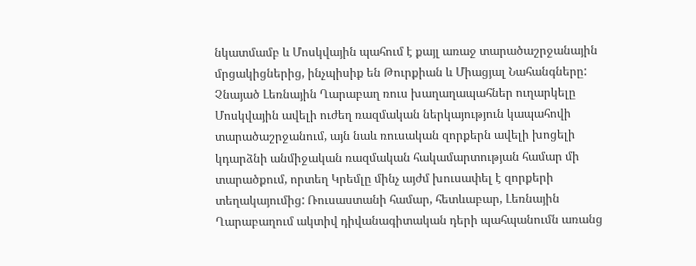նկատմամբ և Մոսկվային պահում է քայլ առաջ տարածաշրջանային մրցակիցներից, ինչպիսիք են Թուրքիան և Միացյալ Նահանգները: Չնայած Լեռնային Ղարաբաղ ռուս խաղաղապահներ ուղարկելը Մոսկվային ավելի ուժեղ ռազմական ներկայություն կապահովի տարածաշրջանում, այն նաև ռուսական զորքերն ավելի խոցելի կդարձնի անմիջական ռազմական հակամարտության համար մի տարածքում, որտեղ Կրեմլը մինչ այժմ խուսափել է զորքերի տեղակայումից: Ռուսաստանի համար, հետևաբար, Լեռնային Ղարաբաղում ակտիվ դիվանագիտական դերի պահպանումն առանց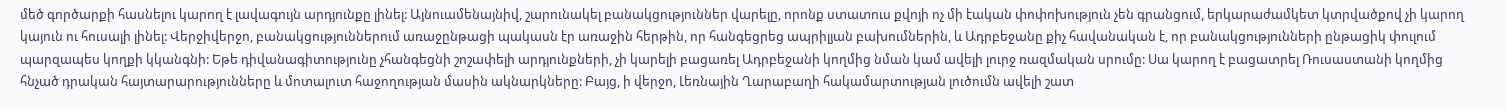մեծ գործարքի հասնելու կարող է լավագույն արդյունքը լինել: Այնուամենայնիվ, շարունակել բանակցություններ վարելը, որոնք ստատուս քվոյի ոչ մի էական փոփոխություն չեն գրանցում, երկարաժամկետ կտրվածքով չի կարող կայուն ու հուսալի լինել: Վերջիվերջո, բանակցություններում առաջընթացի պակասն էր առաջին հերթին, որ հանգեցրեց ապրիլյան բախումներին, և Ադրբեջանը քիչ հավանական է, որ բանակցությունների ընթացիկ փուլում պարզապես կողքի կկանգնի: Եթե դիվանագիտությունը չհանգեցնի շոշափելի արդյունքների, չի կարելի բացառել Ադրբեջանի կողմից նման կամ ավելի լուրջ ռազմական սրումը: Սա կարող է բացատրել Ռուսաստանի կողմից հնչած դրական հայտարարությունները և մոտալուտ հաջողության մասին ակնարկները: Բայց, ի վերջո, Լեռնային Ղարաբաղի հակամարտության լուծումն ավելի շատ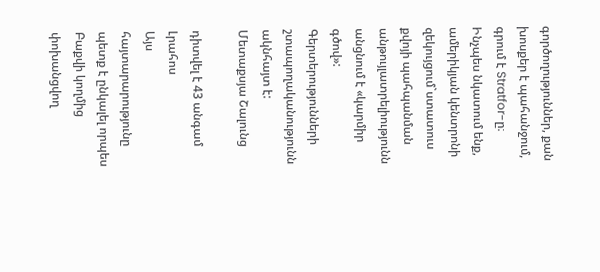գործողություններ, քան խոսքեր է պահանջում, գրում է Stratfor-ը։ Ինչպես նկատում ենք, ամերիկյան կենտրոնի զեկույցում`ստատուս քվոյի պահպանման անթույլատրելիությունն անցնում է «կարմիր գծով»: Գերտերությունների շտապողականությունն ակնհայտ է: Մետաքսյա Շալունց

դիտվել է 43 անգամ
Լրահոս
Այս հայտարարությունը պետք է ընկալել որպես Բաքվի կողմից փոխանցվող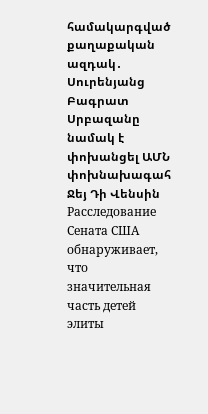համակարգված քաղաքական ազդակ․ Սուրենյանց Բագրատ Սրբազանը նամակ է փոխանցել ԱՄՆ փոխնախագահ Ջեյ Դի Վենսին Расследование Сената США обнаруживает, что значительная часть детей элиты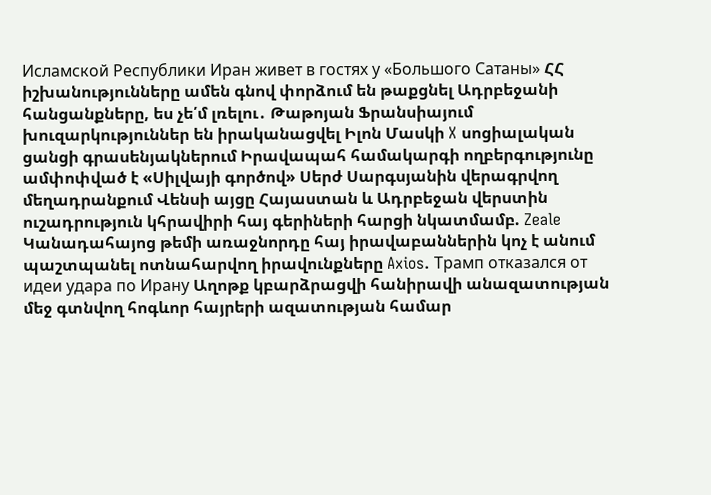Исламской Республики Иран живет в гостях у «Большого Сатаны» ՀՀ իշխանությունները ամեն գնով փորձում են թաքցնել Ադրբեջանի հանցանքները, ես չե՛մ լռելու․ Թաթոյան Ֆրանսիայում խուզարկություններ են իրականացվել Իլոն Մասկի X սոցիալական ցանցի գրասենյակներում Իրավապահ համակարգի ողբերգությունը ամփոփված է «Սիլվայի գործով» Սերժ Սարգսյանին վերագրվող մեղադրանքում Վենսի այցը Հայաստան և Ադրբեջան վերստին ուշադրություն կհրավիրի հայ գերիների հարցի նկատմամբ. Zeale Կանադահայոց թեմի առաջնորդը հայ իրավաբաններին կոչ է անում պաշտպանել ոտնահարվող իրավունքները Axios. Трамп отказался от идеи удара по Ирану Աղոթք կբարձրացվի հանիրավի անազատության մեջ գտնվող հոգևոր հայրերի ազատության համար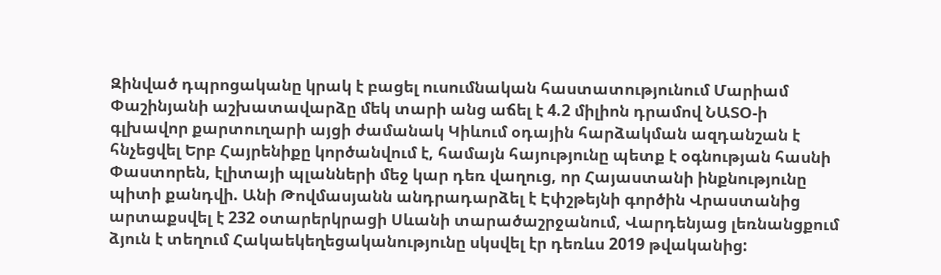Զինված դպրոցականը կրակ է բացել ուսումնական հաստատությունում Մարիամ Փաշինյանի աշխատավարձը մեկ տարի անց աճել է 4.2 միլիոն դրամով ՆԱՏՕ-ի գլխավոր քարտուղարի այցի ժամանակ Կիևում օդային հարձակման ազդանշան է հնչեցվել Երբ Հայրենիքը կործանվում է, համայն հայությունը պետք է օգնության հասնի Փաստորեն, էլիտայի պլանների մեջ կար դեռ վաղուց, որ Հայաստանի ինքնությունը պիտի քանդվի. Անի Թովմասյանն անդրադարձել է Էփշթեյնի գործին Վրաստանից արտաքսվել է 232 օտարերկրացի Սևանի տարածաշրջանում, Վարդենյաց լեռնանցքում ձյուն է տեղում Հակաեկեղեցականությունը սկսվել էր դեռևս 2019 թվականից: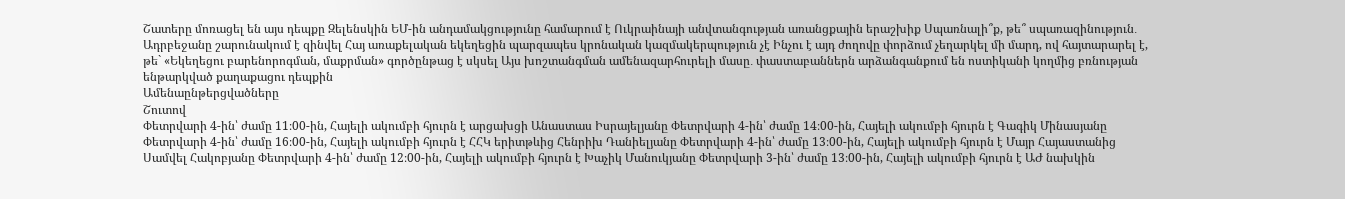Շատերը մոռացել են այս դեպքը Զելենսկին ԵՄ-ին անդամակցությունը համարում է Ուկրաինայի անվտանգության առանցքային երաշխիք Սպառնալի՞ք, թե՞ սպառազինություն․ Ադրբեջանը շարունակում է զինվել Հայ առաքելական եկեղեցին պարզապես կրոնական կազմակերպություն չէ Ինչու է այդ ժողովը փորձում չեղարկել մի մարդ, ով հայտարարել է, թե` «Եկեղեցու բարենորոգման, մաքրման» գործընթաց է սկսել Այս խոշտանգման ամենազարհուրելի մասը․ փաստաբաններն արձանգանքում են ոստիկանի կողմից բռնության ենթարկված քաղաքացու դեպքին
Ամենաընթերցվածները
Շուտով
Փետրվարի 4-ին՝ ժամը 11։00-ին, Հայելի ակումբի հյուրն է արցախցի Անաստաս Իսրայելյանը Փետրվարի 4-ին՝ ժամը 14։00-ին, Հայելի ակումբի հյուրն է Գագիկ Մինասյանը Փետրվարի 4-ին՝ ժամը 16։00-ին, Հայելի ակումբի հյուրն է ՀՀԿ երիտթևից Հենրիխ Դանիելյանը Փետրվարի 4-ին՝ ժամը 13։00-ին, Հայելի ակումբի հյուրն է Մայր Հայաստանից Սամվել Հակոբյանը Փետրվարի 4-ին՝ ժամը 12։00-ին, Հայելի ակումբի հյուրն է Խաչիկ Մանուկյանը Փետրվարի 3-ին՝ ժամը 13։00-ին, Հայելի ակումբի հյուրն է ԱԺ նախկին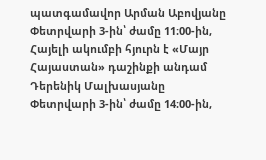պատգամավոր Արման Աբովյանը Փետրվարի 3-ին՝ ժամը 11։00-ին, Հայելի ակումբի հյուրն է «Մայր Հայաստան» դաշինքի անդամ Դերենիկ Մալխասյանը Փետրվարի 3-ին՝ ժամը 14։00-ին,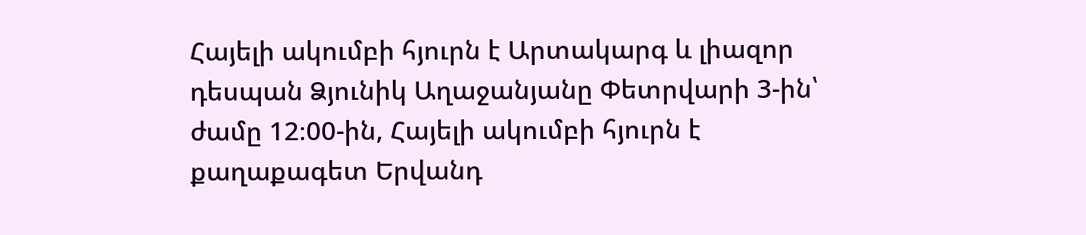Հայելի ակումբի հյուրն է Արտակարգ և լիազոր դեսպան Ձյունիկ Աղաջանյանը Փետրվարի 3-ին՝ ժամը 12։00-ին, Հայելի ակումբի հյուրն է քաղաքագետ Երվանդ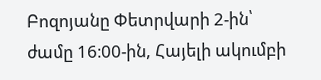Բոզոյանը Փետրվարի 2-ին՝ ժամը 16։00-ին, Հայելի ակումբի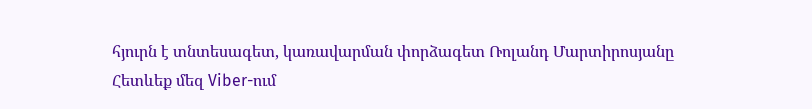հյուրն է տնտեսագետ, կառավարման փորձագետ Ռոլանդ Մարտիրոսյանը
Հետևեք մեզ Viber-ում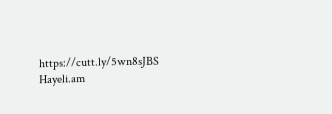https://cutt.ly/5wn8sJBS
Hayeli.am